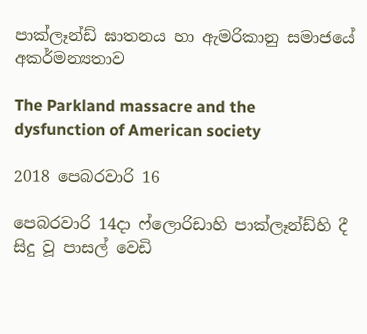පාක්ලෑන්ඩ් ඝාතනය හා ඇමරිකානු සමාජයේ අකර්මන්‍යතාව

The Parkland massacre and the dysfunction of American society

2018 පෙබරවාරි 16

පෙබරවාරි 14දා ෆ්ලොරිඩාහි පාක්ලෑන්ඩ්හි දී සිදු වූ පාසල් වෙඩි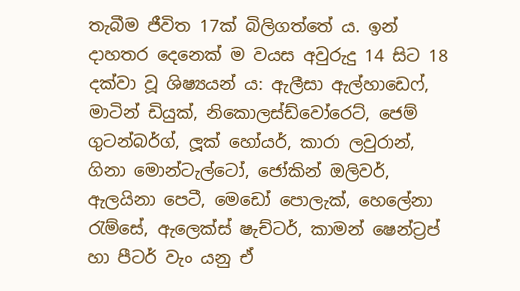තැබීම ජීවිත 17ක් බිලිගත්තේ ය. ඉන් දාහතර දෙනෙක් ම වයස අවුරුදු 14 සිට 18 දක්වා වූ ශිෂ්‍යයන් ය: ඇලීසා ඇල්හාඩෙෆ්, මාටින් ඩියුක්, නිකොලස්ඩ්වෝරෙට්, ජෙම් ගුටන්බර්ග්, ලූක් හෝයර්, කාරා ලවුරාන්, ගිනා මොන්ටැල්ටෝ, ජෝකින් ඔලිවර්, ඇලයිනා පෙටී, මෙඩෝ පොලැක්, හෙලේනා රැම්සේ, ඇලෙක්ස් ෂැච්ටර්, කාමන් ෂෙන්ට්‍රප් හා පීටර් වැං යනු ඒ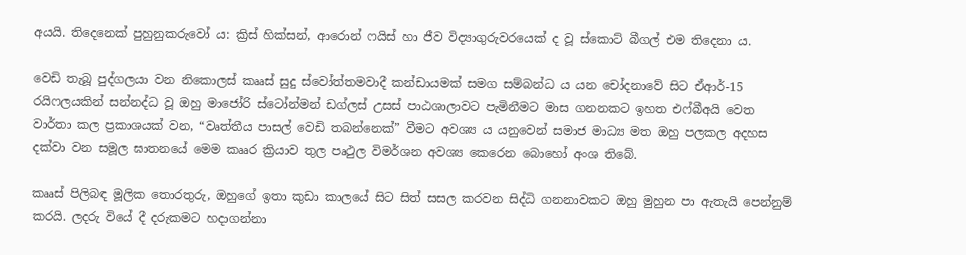අයයි. තිදෙනෙක් පුහුනුකරුවෝ ය: ක්‍රිස් හික්සන්, ආරොන් ෆයිස් හා ජීව විද්‍යාගුරුවරයෙක් ද වූ ස්කොට් බීගල් එම තිදෙනා ය.

වෙඩි තැබූ පුද්ගලයා වන නිකොලස් කෲස් සුදු ස්වෝත්තමවාදී කන්ඩායමක් සමග සම්බන්ධ ය යන චෝදනාවේ සිට ඒආර්-15 රයිෆලයකින් සන්නද්ධ වූ ඔහු මාජෝරි ස්ටෝන්මන් ඩග්ලස් උසස් පාඨශාලාවට පැමිනීමට මාස ගනනකට ඉහත එෆ්බීඅයි වෙත වාර්තා කල ප්‍රකාශයක් වන, “වෘත්තීය පාසල් වෙඩි තබන්නෙක්” වීමට අවශ්‍ය ය යනුවෙන් සමාජ මාධ්‍ය මත ඔහු පලකල අදහස දක්වා වන සමූල ඝාතනයේ මෙම කෲර ක්‍රියාව තුල පෘථුල විමර්ශන අවශ්‍ය කෙරෙන බොහෝ අංශ තිබේ.

කෲස් පිලිබඳ මූලික තොරතුරු, ඔහුගේ ඉතා කුඩා කාලයේ සිට සිත් සසල කරවන සිද්ධි ගනනාවකට ඔහු මුහුන පා ඇතැයි පෙන්නුම් කරයි. ලදරු වියේ දී දරුකමට හදාගන්නා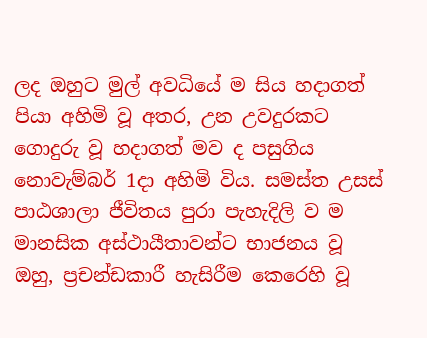ලද ඔහුට මුල් අවධියේ ම සිය හදාගත් පියා අහිමි වූ අතර, උන උවදුරකට ගොදුරු වූ හදාගත් මව ද පසුගිය නොවැම්බර් 1දා අහිමි විය. සමස්ත උසස් පාඨශාලා ජීවිතය පුරා පැහැදිලි ව ම මානසික අස්ථායීතාවන්ට භාජනය වූ ඔහු, ප්‍රචන්ඩකාරී හැසිරීම කෙරෙහි වූ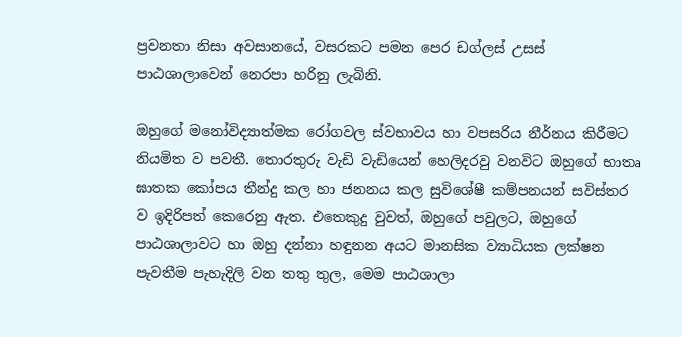ප්‍රවනතා නිසා අවසානයේ, වසරකට පමන පෙර ඩග්ලස් උසස් පාඨශාලාවෙන් නෙරපා හරිනු ලැබිනි.

ඔහුගේ මනෝවිද්‍යාත්මක රෝගවල ස්වභාවය හා වපසරිය නීර්නය කිරීමට නියමිත ව පවතී. තොරතුරු වැඩි වැඩියෙන් හෙලිදරවු වනවිට ඔහුගේ භාතෘ ඝාතක කෝපය තීන්දු කල හා ජනනය කල සුවිශේෂී කම්පනයන් සවිස්තර ව ඉදිරිපත් කෙරෙනු ඇත. එතෙකුදු වුවත්, ඔහුගේ පවුලට, ඔහුගේ පාඨශාලාවට හා ඔහු දන්නා හඳුනන අයට මානසික ව්‍යාධියක ලක්ෂන පැවතීම පැහැදිලි වන තතු තුල, මෙම පාඨශාලා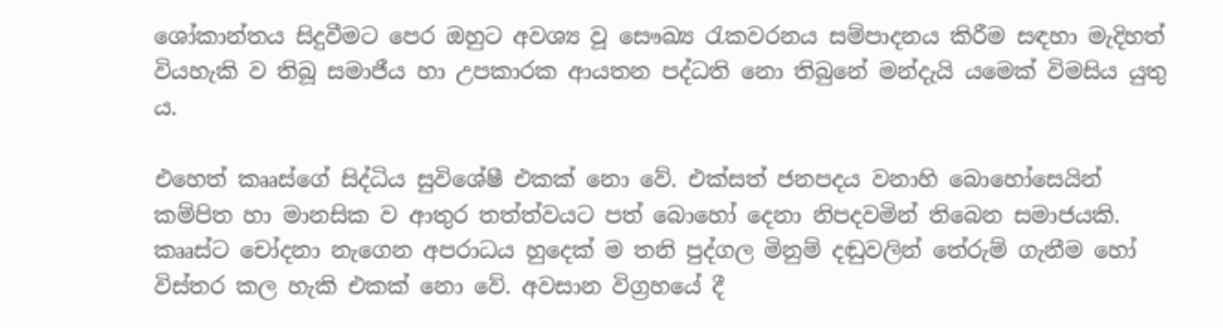ශෝකාන්තය සිදුවීමට පෙර ඔහුට අවශ්‍ය වූ සෞඛ්‍ය රැකවරනය සම්පාදනය කිරීම සඳහා මැදිහත් වියහැකි ව තිබූ සමාජීය හා උපකාරක ආයතන පද්ධති නො තිබුනේ මන්දැයි යමෙක් විමසිය යුතු ය.

එහෙත් කෲස්ගේ සිද්ධිය සුවිශේෂී එකක් නො වේ. එක්සත් ජනපදය වනාහි බොහෝසෙයින් කම්පිත හා මානසික ව ආතුර තත්ත්වයට පත් බොහෝ දෙනා නිපදවමින් තිබෙන සමාජයකි. කෲස්ට චෝදනා නැගෙන අපරාධය හුදෙක් ම තනි පුද්ගල මිනුම් දඬුවලින් තේරුම් ගැනීම හෝ විස්තර කල හැකි එකක් නො වේ. අවසාන විග්‍රහයේ දී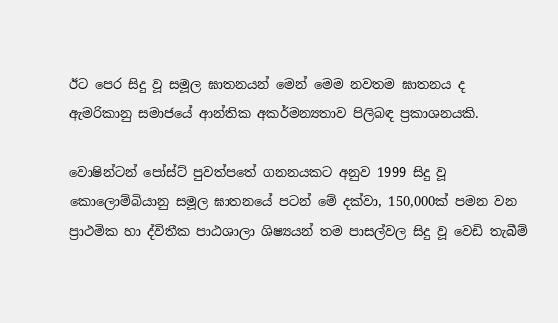ඊට පෙර සිදු වූ සමූල ඝාතනයන් මෙන් මෙම නවතම ඝාතනය ද ඇමරිකානු සමාජයේ ආන්තික අකර්මන්‍යතාව පිලිබඳ ප්‍රකාශනයකි.

වොෂින්ටන් පෝස්ට් පුවත්පතේ ගනනයකට අනුව 1999 සිදු වූ කොලොම්බියානු සමූල ඝාතනයේ පටන් මේ දක්වා, 150,000ක් පමන වන ප්‍රාථමික හා ද්විතීක පාඨශාලා ශිෂ්‍යයන් තම පාසල්වල සිදු වූ වෙඩි තැබීම්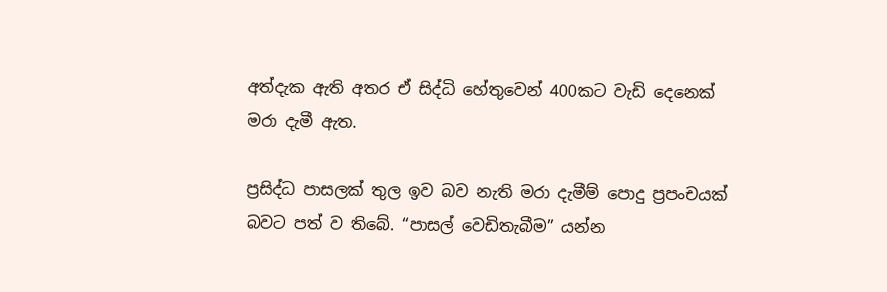අත්දැක ඇති අතර ඒ සිද්ධි හේතුවෙන් 400කට වැඩි දෙනෙක් මරා දැමී ඇත.

ප්‍රසිද්ධ පාසලක් තුල ඉව බව නැති මරා දැමීම් පොදු ප්‍රපංචයක් බවට පත් ව තිබේ. “පාසල් වෙඩිතැබීම” යන්න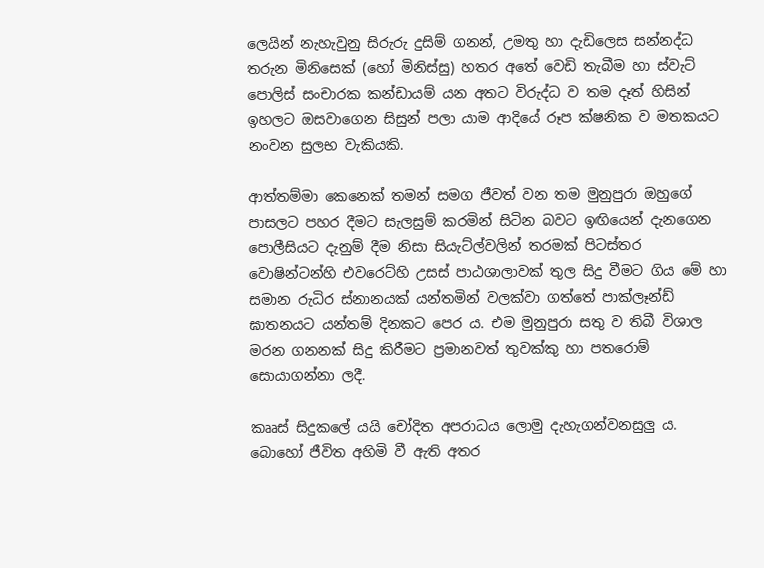ලෙයින් නැහැවුනු සිරුරු දුසිම් ගනන්, උමතු හා දැඩිලෙස සන්නද්ධ තරුන මිනිසෙක් (හෝ මිනිස්සු) හතර අතේ වෙඩි තැබීම හා ස්වැට් පොලිස් සංචාරක කන්ඩායම් යන අතට විරුද්ධ ව තම දෑත් හිසින් ඉහලට ඔසවාගෙන සිසුන් පලා යාම ආදියේ රූප ක්ෂනික ව මතකයට නංවන සුලභ වැකියකි.

ආත්තම්මා කෙනෙක් තමන් සමග ජීවත් වන තම මුනුපුරා ඔහුගේ පාසලට පහර දීමට සැලසුම් කරමින් සිටින බවට ඉඟියෙන් දැනගෙන පොලීසියට දැනුම් දීම නිසා සියැට්ල්වලින් තරමක් පිටස්තර වොෂින්ටන්හි එවරෙට්හි උසස් පාඨශාලාවක් තුල සිදු වීමට ගිය මේ හා සමාන රුධිර ස්නානයක් යන්තමින් වලක්වා ගත්තේ පාක්ලෑන්ඩ් ඝාතනයට යන්තම් දිනකට පෙර ය. එම මුනුපුරා සතු ව තිබී විශාල මරන ගනනක් සිදු කිරීමට ප්‍රමානවත් තුවක්කු හා පතරොම් සොයාගන්නා ලදී.

කෲස් සිදුකලේ යයි චෝදිත අපරාධය ලොමු දැහැගන්වනසුලු ය. බොහෝ ජීවිත අහිමි වී ඇති අතර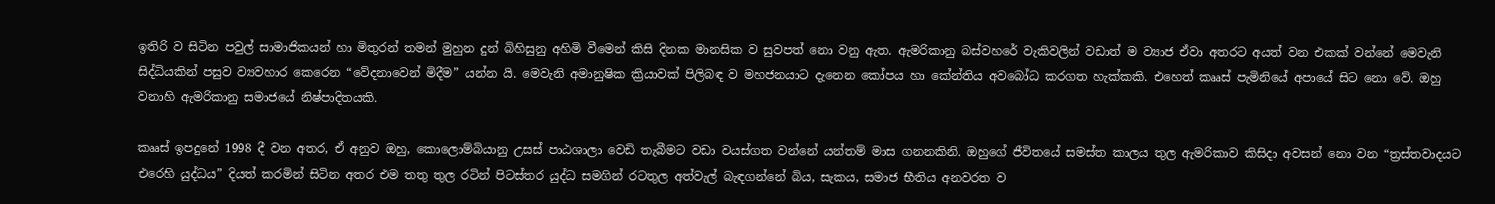ඉතිරි ව සිටින පවුල් සාමාජිකයන් හා මිතුරන් තමන් මුහුන දුන් බිහිසුනු අහිමි වීමෙන් කිසි දිනක මානසික ව සුවපත් නො වනු ඇත. ඇමරිකානු බස්වහරේ වැකිවලින් වඩාත් ම ව්‍යාජ ඒවා අතරට අයත් වන එකක් වන්නේ මෙවැනි සිද්ධියකින් පසුව ව්‍යවහාර කෙරෙන “වේදනාවෙන් මිදීම” යන්න යි. මෙවැනි අමානුෂික ක්‍රියාවක් පිලිබඳ ව මහජනයාට දැනෙන කෝපය හා කේන්තිය අවබෝධ කරගත හැක්කකි. එහෙත් කෲස් පැමිනියේ අපායේ සිට නො වේ. ඔහු වනාහි ඇමරිකානු සමාජයේ නිෂ්පාදිතයකි.

කෲස් ඉපදුනේ 1998 දී වන අතර, ඒ අනුව ඔහු, කොලොම්බියානු උසස් පාඨශාලා වෙඩි තැබීමට වඩා වයස්ගත වන්නේ යන්තම් මාස ගනනකිනි. ඔහුගේ ජීවිතයේ සමස්ත කාලය තුල ඇමරිකාව කිසිදා අවසන් නො වන “ත්‍රස්තවාදයට එරෙහි යුද්ධය” දියත් කරමින් සිටින අතර එම තතු තුල රටින් පිටස්තර යුද්ධ සමගින් රටතුල අත්වැල් බැඳගන්නේ බිය, සැකය, සමාජ භීතිය අනවරත ව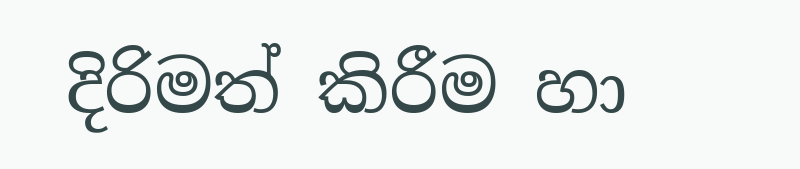දිරිමත් කිරීම හා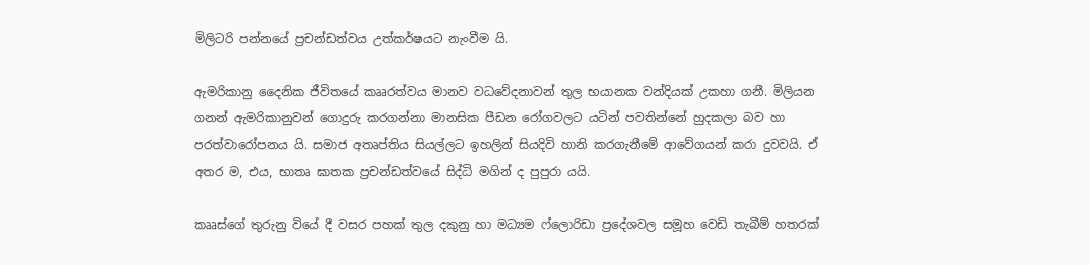මිලිටරි පන්නයේ ප්‍රචන්ඩත්වය උත්කර්ෂයට නැංවීම යි.

ඇමරිකානු දෛනික ජීවිතයේ කෲරත්වය මානව වධවේදනාවන් තුල භයානක වන්දියක් උකහා ගනී. මිලියන ගනන් ඇමරිකානුවන් ගොදුරු කරගන්නා මානසික පීඩන රෝගවලට යටින් පවතින්නේ හුදකලා බව හා පරත්වාරෝපනය යි. සමාජ අතෘප්තිය සියල්ලට ඉහලින් සියදිවි හානි කරගැනීමේ ආවේගයන් කරා දුවවයි. ඒ අතර ම, එය, භාතෘ ඝාතක ප්‍රචන්ඩත්වයේ සිද්ධි මගින් ද පුපුරා යයි.

කෲස්ගේ තුරුනු වියේ දී වසර පහක් තුල දකුනු හා මධ්‍යම ෆ්ලොරිඩා ප්‍රදේශවල සමූහ වෙඩි තැබීම් හතරක්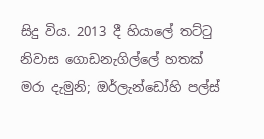සිදු විය. 2013 දී හියාලේ තට්ටු නිවාස ගොඩනැගිල්ලේ හතක් මරා දැමුනි; ඔර්ලැන්ඩෝහි පල්ස්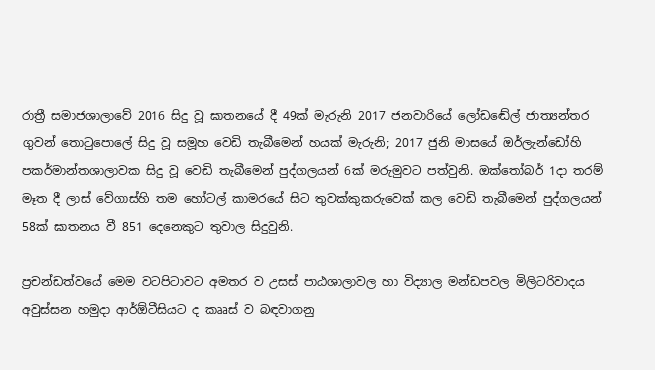රාත්‍රී සමාජශාලාවේ 2016 සිදු වූ ඝාතනයේ දී 49ක් මැරුනි 2017 ජනවාරියේ ලෝඩඬේල් ජාත්‍යන්තර ගුවන් තොටුපොලේ සිදු වූ සමූහ වෙඩි තැබීමෙන් හයක් මැරුනි; 2017 ජුනි මාසයේ ඔර්ලැන්ඩෝහි පකර්මාන්තශාලාවක සිදු වූ වෙඩි තැබීමෙන් පුද්ගලයන් 6ක් මරුමුවට පත්වුනි. ඔක්තෝබර් 1දා තරම් මෑත දී ලාස් වේගාස්හි තම හෝටල් කාමරයේ සිට තුවක්කුකරුවෙක් කල වෙඩි තැබීමෙන් පුද්ගලයන් 58ක් ඝාතනය වී 851 දෙනෙකුට තුවාල සිදුවුනි.

ප්‍රචන්ඩත්වයේ මෙම වටපිටාවට අමතර ව උසස් පාඨශාලාවල හා විද්‍යාල මන්ඩපවල මිලිටරිවාදය අවුස්සන හමුදා ආර්ඕටීසියට ද කෲස් ව බඳවාගනු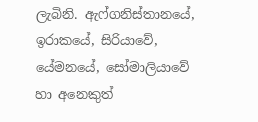ලැබිනි. ඇෆ්ගනිස්තානයේ, ඉරාකයේ, සිරියාවේ, යේමනයේ, සෝමාලියාවේ හා අනෙකුත්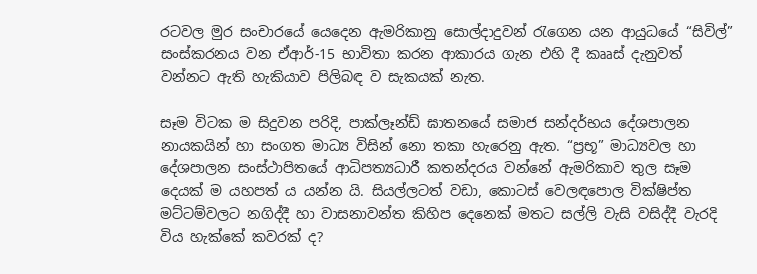රටවල මුර සංචාරයේ යෙදෙන ඇමරිකානු සොල්දාදුවන් රැගෙන යන ආයුධයේ “සිවිල්” සංස්කරනය වන ඒආර්-15 භාවිතා කරන ආකාරය ගැන එහි දී කෲස් දැනුවත් වන්නට ඇති හැකියාව පිලිබඳ ව සැකයක් නැත.

සෑම විටක ම සිදුවන පරිදි, පාක්ලෑන්ඩ් ඝාතනයේ සමාජ සන්දර්භය දේශපාලන නායකයින් හා සංගත මාධ්‍ය විසින් නො තකා හැරෙනු ඇත. “ප්‍රභූ” මාධ්‍යවල හා දේශපාලන සංස්ථාපිතයේ ආධිපත්‍යධාරී කතන්දරය වන්නේ ඇමරිකාව තුල සෑම දෙයක් ම යහපත් ය යන්න යි. සියල්ලටත් වඩා, කොටස් වෙලඳපොල වික්ෂිප්ත මට්ටම්වලට නගිද්දී හා වාසනාවන්ත කිහිප දෙනෙක් මතට සල්ලි වැසි වසිද්දී වැරදි විය හැක්කේ කවරක් ද?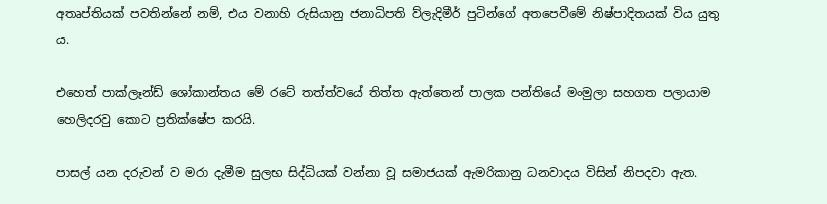අතෘප්තියක් පවතින්නේ නම්, එය වනාහි රුසියානු ජනාධිපති ව්ලැදිමීර් පුටින්ගේ අතපෙවීමේ නිෂ්පාදිතයක් විය යුතු ය.

එහෙත් පාක්ලෑන්ඩ් ශෝකාන්තය මේ රටේ තත්ත්වයේ තිත්ත ඇත්තෙන් පාලක පන්තියේ මංමුලා සහගත පලායාම හෙලිදරවු කොට ප්‍රතික්ෂේප කරයි.

පාසල් යන දරුවන් ව මරා දැමීම සුලභ සිද්ධියක් වන්නා වූ සමාජයක් ඇමරිකානු ධනවාදය විසින් නිපදවා ඇත.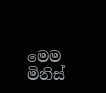මෙම මිනිස්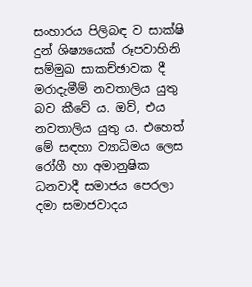සංහාරය පිලිබඳ ව සාක්ෂි දුන් ශිෂ්‍යයෙක් රූපවාහිනි සම්මුඛ සාකච්ඡාවක දී මරාදැමීම් නවතාලිය යුතු බව කීවේ ය. ඔව්, එය නවතාලිය යුතු ය. එහෙත් මේ සඳහා ව්‍යාධිමය ලෙස රෝගී හා අමානුෂික ධනවාදී සමාජය පෙරලා දමා සමාජවාදය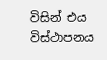විසින් එය විස්ථාපනය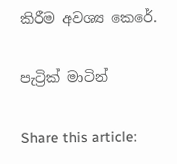කිරීම අවශ්‍ය කෙරේ.

පැට්‍රික් මාටින්

Share this article: